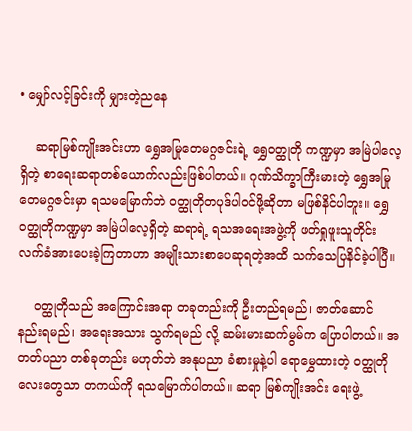• မျှော်လင့်ခြင်းကို မျှားတဲ့ညနေ

    ဆရာမြစ်ကျိုးအင်းဟာ ရွှေအမြုတေမဂ္ဂဇင်းရဲ့ ရွှေဝတ္ထုတို ကဏ္ဍမှာ အမြဲပါလေ့ရှိတဲ့ စာရေးဆရာတစ်ယောက်လည်းဖြစ်ပါတယ်။ ဂုဏ်သိက္ခာကြီးမားတဲ့ ရွှေအမြုတေမဂ္ဂဇင်းမှာ ရသမမြောက်ဘဲ ဝတ္ထုတိုတပုဒ်ပါဝင်ဖို့ဆိုတာ မဖြစ်နိင်ပါဘူး။ ရွှေဝတ္ထုတိုကဏ္ဍမှာ အမြဲပါလေ့ရှိတဲ့ ဆရာရဲ့ ရသအရေးအဖွဲ့ကို ဖတ်ရှုဖူးသူတိုင်း လက်ခံအားပေးခဲ့ကြတာဟာ အမျိုးသားစာပေဆုရတဲ့အထိ သက်သေပြနိင်ခဲ့ပါပြီ။

    ဝတ္ထုတိုသည် အကြောင်းအရာ တခုတည်းကို ဦးတည်ရမည်၊ ဇာတ်ဆောင် နည်းရမည်၊ အရေးအသား သွက်ရမည် လို့ ဆမ်းမားဆက်မွမ်က ပြောပါတယ်။ အတတ်ပညာ တစ်ခုတည်း မဟုတ်ဘဲ အနုပညာ ခံစားမှုနဲ့ပါ ရောမွှေထားတဲ့ ဝတ္ထုတိုလေးတွေသာ တကယ်ကို ရသမြောက်ပါတယ်။ ဆရာ မြစ်ကျိုးအင်း ရေးဖွဲ့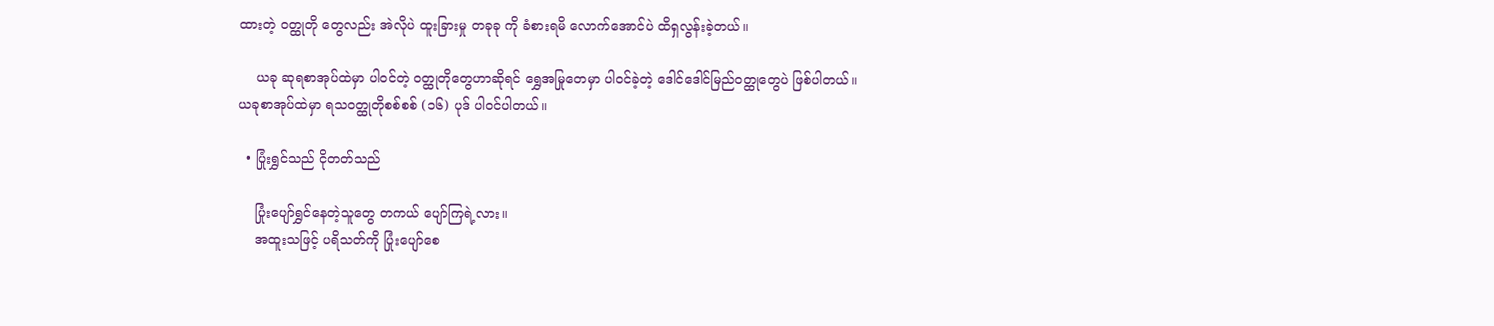ထားတဲ့ ဝတ္ထုတို တွေလည်း အဲလိုပဲ ထူးခြားမှု တခုခု ကို ခံစားရမိ လောက်အောင်ပဲ ထိရှလွန်းခဲ့တယ်။

    ယခု ဆုရစာအုပ်ထဲမှာ ပါဝင်တဲ့ ဝတ္ထုတိုတွေဟာဆိုရင် ရွှေအမြုတေမှာ ပါဝင်ခဲ့တဲ့ ဒေါင်ဒေါင်မြည်ဝတ္ထုတွေပဲ ဖြစ်ပါတယ်။ ယခုစာအုပ်ထဲမှာ ရသဝတ္ထုတိုစစ်စစ် (၁၆) ပုဒ် ပါဝင်ပါတယ်။

  • ပြုံးရွှင်သည် ငိုတတ်သည်

    ပြုံးပျော်ရွှင်နေတဲ့သူတွေ တကယ် ပျော်ကြရဲ့လား။
    အထူးသဖြင့် ပရိသတ်ကို ပြုံးပျော်စေ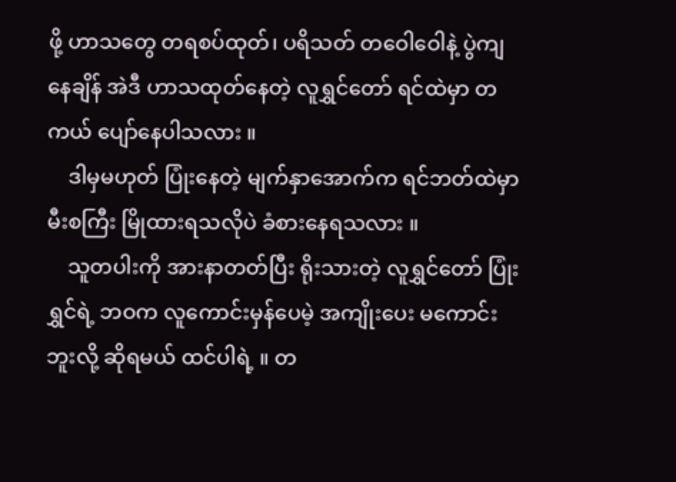ဖို့ ဟာသတွေ တရစပ်ထုတ်၊ ပရိသတ် တဝေါဝေါနဲ့ ပွဲကျနေချိန် အဲဒီ ဟာသထုတ်နေတဲ့ လူရွှင်တော် ရင်ထဲမှာ တကယ် ပျော်နေပါသလား ။
    ဒါမှမဟုတ် ပြုံးနေတဲ့ မျက်နှာအောက်က ရင်ဘတ်ထဲမှာ မီးစကြီး မြိုထားရသလိုပဲ ခံစားနေရသလား ။
    သူတပါးကို အားနာတတ်ပြီး ရိုးသားတဲ့ လူရွှင်တော် ပြုံးရွှင်ရဲ့ ဘဝက လူကောင်းမှန်ပေမဲ့ အကျိုးပေး မကောင်းဘူးလို့ ဆိုရမယ် ထင်ပါရဲ့ ။ တ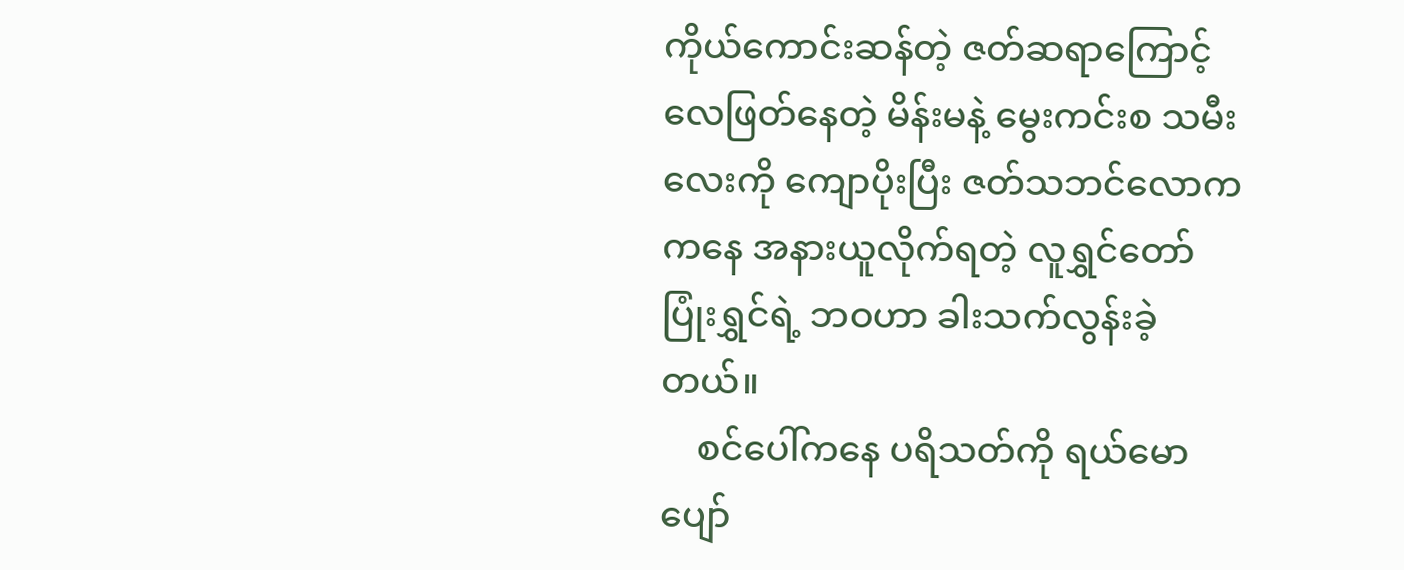ကိုယ်ကောင်းဆန်တဲ့ ဇတ်ဆရာကြောင့် လေဖြတ်နေတဲ့ မိန်းမနဲ့ မွေးကင်းစ သမီးလေးကို ကျောပိုးပြီး ဇတ်သဘင်လောက ကနေ အနားယူလိုက်ရတဲ့ လူရွှင်တော် ပြုံးရွှင်ရဲ့ ဘဝဟာ ခါးသက်လွန်းခဲ့တယ်။
    စင်ပေါ်ကနေ ပရိသတ်ကို ရယ်မော ပျော်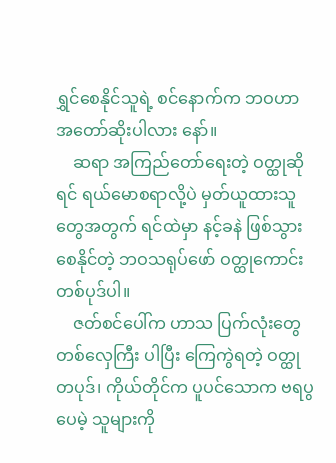ရွှင်စေနိုင်သူရဲ့ စင်နောက်က ဘဝဟာ အတော်ဆိုးပါလား နော်။
    ဆရာ အကြည်တော်ရေးတဲ့ ဝတ္ထုဆိုရင် ရယ်မောစရာလို့ပဲ မှတ်ယူထားသူတွေအတွက် ရင်ထဲမှာ နင့်ခနဲ ဖြစ်သွားစေနိုင်တဲ့ ဘဝသရုပ်ဖော် ဝတ္ထုကောင်းတစ်ပုဒ်ပါ။
    ဇတ်စင်ပေါ်က ဟာသ ပြက်လုံးတွေ တစ်လှေကြီး ပါပြီး ကြေကွဲရတဲ့ ဝတ္ထု တပုဒ်၊ ကိုယ်တိုင်က ပူပင်သောက ဗရပွပေမဲ့ သူများကို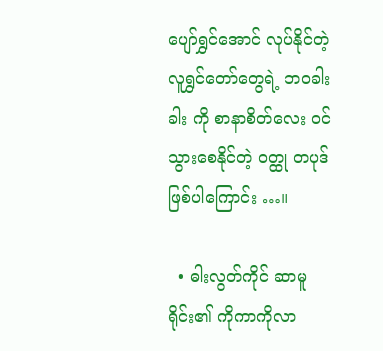ပျော်ရွှင်အောင် လုပ်နိုင်တဲ့ လူရွှင်တော်တွေရဲ့ ဘဝခါးခါး ကို စာနာစိတ်လေး ဝင်သွားစေနိုင်တဲ့ ဝတ္ထု တပုဒ် ဖြစ်ပါကြောင်း …။

  • ဓါးလွတ်ကိုင် ဆာမူရိုင်း၏ ကိုကာကိုလာ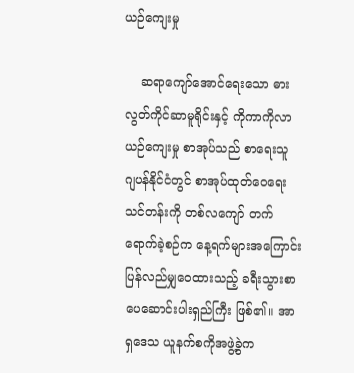ယဉ်ကျေးမှု

    ဆရာကျော်အောင်ရေးသော ဓားလွတ်ကိုင်ဆာမူရိုင်းနှင့် ကိုကာကိုလာယဉ်ကျေးမှု စာအုပ်သည် စာရေးသူ ဂျပန်နိုင်ငံတွင် စာအုပ်ထုတ်ဝေရေးသင်တန်းကို တစ်လကျော် တက်ရောက်ခဲ့စဉ်က နေ့ရက်များအကြောင်း ပြန်လည်မျှဝေထားသည့် ခရီးသွားစာပေဆောင်းပါးရှည်ကြီး ဖြစ်၏။ အာရှဒေသ ယူနက်စကိုအဖွဲ့ခွဲက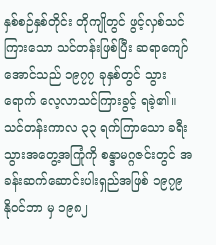နှစ်စဉ်နှစ်တိုင်း တိုကျိုတွင် ဖွင့်လှစ်သင်ကြားသော သင်တန်းဖြစ်ပြီး ဆရာကျော်အောင်သည် ၁၉၇၇ ခုနှစ်တွင် သွားရောက် လေ့လာသင်ကြားခွင့် ရခဲ့၏။ သင်တန်းကာလ ၃၃ ရက်ကြာသော ခရီးသွားအတွေ့အကြုံကို စန္ဒာမဂ္ဂဇင်းတွင် အခန်းဆက်ဆောင်းပါးရှည်အဖြစ် ၁၉၇၉ နိုဝင်ဘာ မှ ၁၉၈၂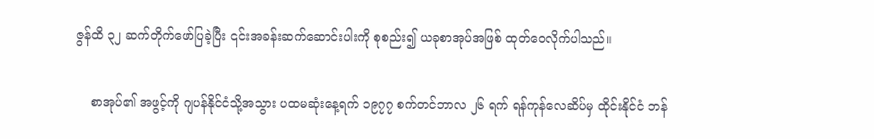ဇွန်ထိ ၃၂ ဆက်တိုက်ဖော်ပြခဲ့ပြီး ၎င်းအခန်းဆက်ဆောင်းပါးကို စုစည်း၍ ယခုစာအုပ်အဖြစ် ထုတ်ဝေလိုက်ပါသည်။

    စာအုပ်၏ အဖွင့်ကို ဂျပန်နိုင်ငံသို့အသွား ပထမဆုံးနေ့ရက် ၁၉၇၇ စက်တင်ဘာလ ၂၆ ရက် ရန်ကုန်လေဆိပ်မှ ထိုင်းနိုင်ငံ ဘန်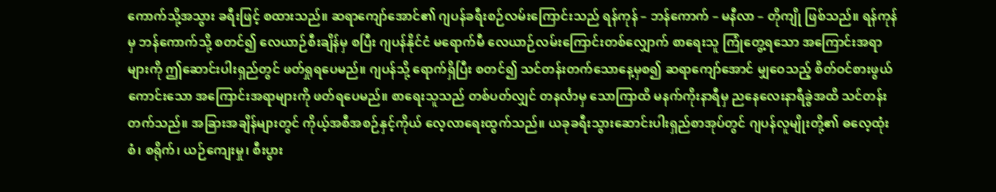ကောက်သို့အသွား ခရီးဖြင့် စထားသည်။ ဆရာကျော်အောင်၏ ဂျပန်ခရီးစဉ်လမ်းကြောင်းသည် ရန်ကုန် – ဘန်ကောက် – မနီလာ – တိုကျို ဖြစ်သည်။ ရန်ကုန်မှ ဘန်ကောက်သို့ စတင်၍ လေယာဉ်စီးချိန်မှ စပြီး ဂျပန်နိုင်ငံ မရောက်မီ လေယာဉ်လမ်းကြောင်းတစ်လျှောက် စာရေးသူ ကြုံတွေ့ရသော အကြောင်းအရာများကို ဤဆောင်းပါးရှည်တွင် ဖတ်ရှုရပေမည်။ ဂျပန်သို့ ရောက်ရှိပြီး စတင်၍ သင်တန်းတက်သောနေ့မှစ၍ ဆရာကျော်အောင် မျှဝေသည့် စိတ်ဝင်စားဖွယ်ကောင်းသော အကြောင်းအရာများကို ဖတ်ရပေမည်။ စာရေးသူသည် တစ်ပတ်လျှင် တနင်္လာမှ သောကြာထိ မနက်ကိုးနာရီမှ ညနေလေးနာရီခွဲအထိ သင်တန်းတက်သည်။ အခြားအချိန်များတွင် ကိုယ့်အစီအစဉ်နှင့်ကိုယ် လေ့လာရေးထွက်သည်။ ယခုခရီးသွားဆောင်းပါးရှည်စာအုပ်တွင် ဂျပန်လူမျိုးတို့၏ ဓလေ့ထုံးစံ၊ စရိုက်၊ ယဉ်ကျေးမှု၊ စီးပွား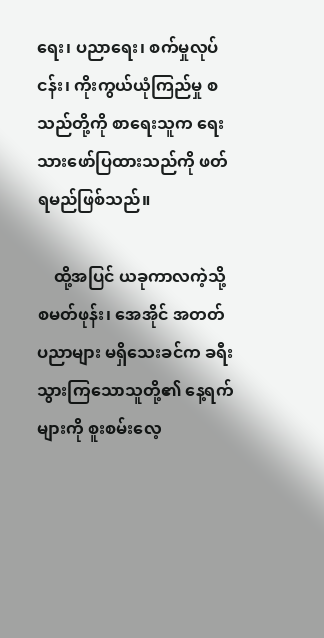ရေး၊ ပညာရေး၊ စက်မှုလုပ်ငန်း၊ ကိုးကွယ်ယုံကြည်မှု စသည်တို့ကို စာရေးသူက ရေးသားဖော်ပြထားသည်ကို ဖတ်ရမည်ဖြစ်သည်။

    ထို့အပြင် ယခုကာလကဲ့သို့ စမတ်ဖုန်း၊ အေအိုင် အတတ်ပညာများ မရှိသေးခင်က ခရီးသွားကြသောသူတို့၏ နေ့ရက်များကို စူးစမ်းလေ့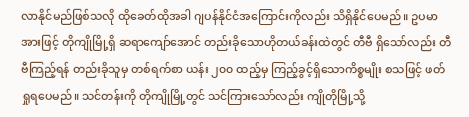လာနိုင်မည်ဖြစ်သလို ထိုခေတ်ထိုအခါ ဂျပန်နိုင်ငံအကြောင်းကိုလည်း သိရှိနိုင်ပေမည်။ ဥပမာအားဖြင့် တိုကျိုမြို့ရှိ ဆရာကျော်အောင် တည်းခိုသောဟိုတယ်ခန်းထဲတွင် တီဗီ ရှိသော်လည်း တီဗီကြည့်ရန် တည်းခိုသူမှ တစ်ရက်စာ ယန်း ၂၀၀ ထည့်မှ ကြည့်ခွင့်ရှိသောကိစ္စမျိုး စသဖြင့် ဖတ်ရှုရပေမည်။ သင်တန်းကို တိုကျိုမြို့တွင် သင်ကြားသော်လည်း ကျိုတိုမြို့သို့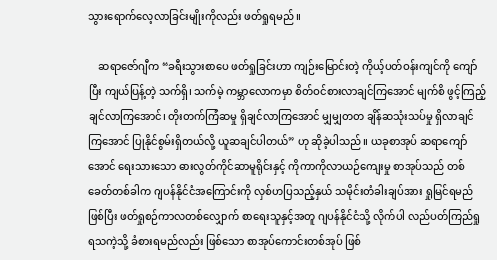သွားရောက်လေ့လာခြင်းမျိုးကိုလည်း ဖတ်ရှုရမည်။

    ဆရာဇော်ဂျီက “ခရီးသွားစာပေ ဖတ်ရှုခြင်းဟာ ကျဉ်းမြောင်းတဲ့ ကိုယ့်ပတ်ဝန်းကျင်ကို ကျော်ပြီး ကျယ်ပြန့်တဲ့ သက်ရှိ၊ သက်မဲ့ ကမ္ဘာလောကမှာ စိတ်ဝင်စားလာချင်ကြအောင် မျက်စိ ဖွင့်ကြည့်ချင်လာကြအောင်၊ တိုးတက်ကြံဆမှု ရှိချင်လာကြအောင် မျှမျှတတ ချိန်ဆသုံးသပ်မှု ရှိလာချင်ကြအောင် ပြုနိုင်စွမ်းရှိတယ်လို့ ယူဆချင်ပါတယ်” ဟု ဆိုခဲ့ပါသည်။ ယခုစာအုပ် ဆရာကျော်အောင် ရေးသားသော ဓားလွတ်ကိုင်ဆာမူရိုင်းနှင့် ကိုကာကိုလာယဉ်ကျေးမှု စာအုပ်သည် တစ်ခေတ်တစ်ခါက ဂျပန်နိုင်ငံအကြောင်းကို လှစ်ဟပြသည့်နှယ် သမိုင်းတံခါးချပ်အား ရှုမြင်ရမည်ဖြစ်ပြီး ဖတ်ရှုစဉ်ကာလတစ်လျှောက် စာရေးသူနှင့်အတူ ဂျပန်နိုင်ငံသို့ လိုက်ပါ လည်ပတ်ကြည်ရှုရသကဲ့သို့ ခံစားရမည်လည်း ဖြစ်သော စာအုပ်ကောင်းတစ်အုပ် ဖြစ်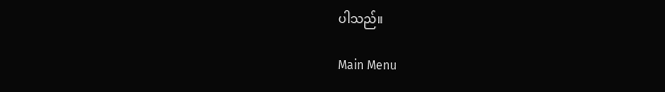ပါသည်။

Main Menu